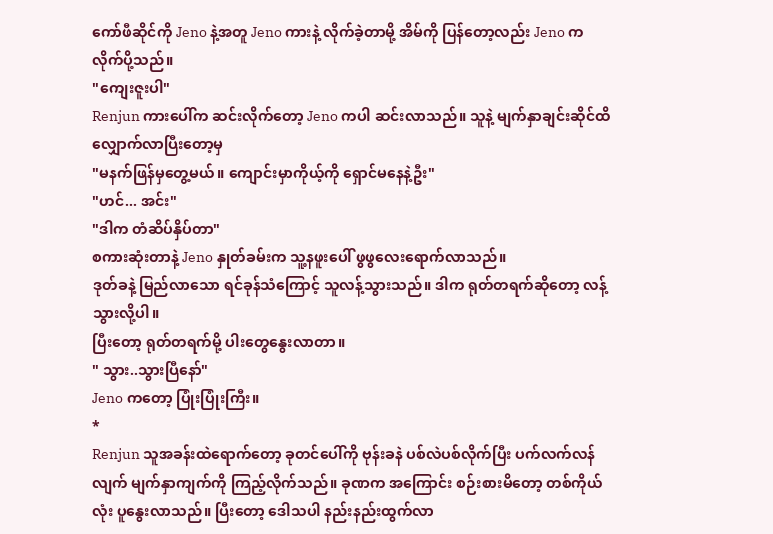ကော်ဖီဆိုင်ကို Jeno နဲ့အတူ Jeno ကားနဲ့ လိုက်ခဲ့တာမို့ အိမ်ကို ပြန်တော့လည်း Jeno က လိုက်ပို့သည်။
"ကျေးဇူးပါ"
Renjun ကားပေါ်က ဆင်းလိုက်တော့ Jeno ကပါ ဆင်းလာသည်။ သူနဲ့ မျက်နှာချင်းဆိုင်ထိ လျှောက်လာပြီးတော့မှ
"မနက်ဖြန်မှတွေ့မယ်။ ကျောင်းမှာကိုယ့်ကို ရှောင်မနေနဲ့ဦး"
"ဟင်... အင်း"
"ဒါက တံဆိပ်နှိပ်တာ"
စကားဆုံးတာနဲ့ Jeno နှုတ်ခမ်းက သူ့နဖူးပေါ် ဖွဖွလေးရောက်လာသည်။
ဒုတ်ခနဲ့ မြည်လာသော ရင်ခုန်သံကြောင့် သူလန့်သွားသည်။ ဒါက ရုတ်တရက်ဆိုတော့ လန့်သွားလို့ပါ။
ပြီးတော့ ရုတ်တရက်မို့ ပါးတွေနွေးလာတာ။
" သွား..သွားပြီနော်"
Jeno ကတော့ ပြုံးပြုံးကြီး။
*
Renjun သူအခန်းထဲရောက်တော့ ခုတင်ပေါ်ကို ဗုန်းခနဲ ပစ်လဲပစ်လိုက်ပြီး ပက်လက်လန်လျက် မျက်နှာကျက်ကို ကြည့်လိုက်သည်။ ခုဏက အကြောင်း စဉ်းစားမိတော့ တစ်ကိုယ်လုံး ပူနွေးလာသည်။ ပြီးတော့ ဒေါသပါ နည်းနည်းထွက်လာ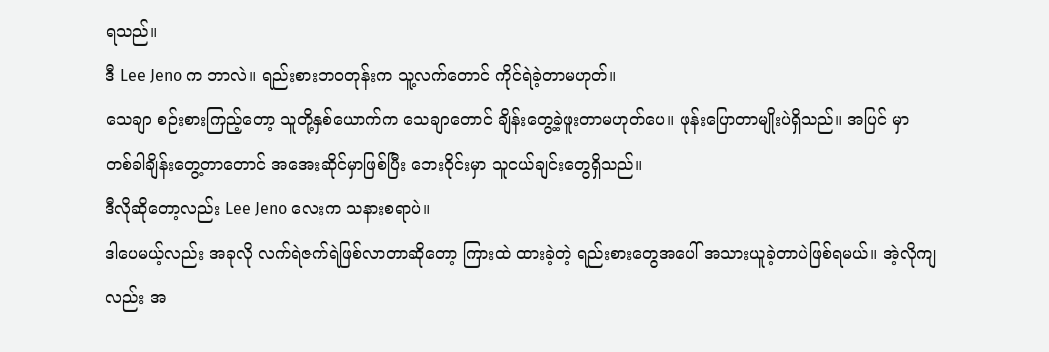ရသည်။
ဒီ Lee Jeno က ဘာလဲ။ ရည်းစားဘဝတုန်းက သူ့လက်တောင် ကိုင်ရဲခဲ့တာမဟုတ်။
သေချာ စဉ်းစားကြည့်တော့ သူတို့နှစ်ယောက်က သေချာတောင် ချိန်းတွေ့ခဲ့ဖူးတာမဟုတ်ပေ။ ဖုန်းပြောတာမျိုးပဲရှိသည်။ အပြင် မှာ တစ်ခါချိန်းတွေ့တာတောင် အအေးဆိုင်မှာဖြစ်ပြီး ဘေးဝိုင်းမှာ သူငယ်ချင်းတွေရှိသည်။
ဒီလိုဆိုတော့လည်း Lee Jeno လေးက သနားစရာပဲ။
ဒါပေမယ့်လည်း အခုလို လက်ရဲဇက်ရဲဖြစ်လာတာဆိုတော့ ကြားထဲ ထားခဲ့တဲ့ ရည်းစားတွေအပေါ် အသားယူခဲ့တာပဲဖြစ်ရမယ်။ အဲ့လိုကျလည်း အ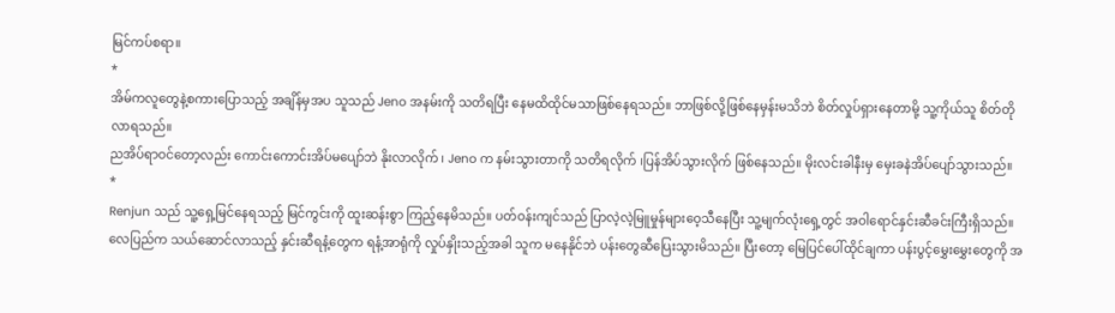မြင်ကပ်စရာ။
*
အိမ်ကလူတွေနဲ့စကားပြောသည့် အချိန်မှအပ သူသည် Jeno အနမ်းကို သတိရပြီး နေမထိထိုင်မသာဖြစ်နေရသည်။ ဘာဖြစ်လို့ဖြစ်နေမှန်းမသိဘဲ စိတ်လှုပ်ရှားနေတာမို့ သူ့ကိုယ်သူ စိတ်တို လာရသည်။
ညအိပ်ရာဝင်တော့လည်း ကောင်းကောင်းအိပ်မပျော်ဘဲ နိုးလာလိုက် ၊ Jeno က နမ်းသွားတာကို သတိရလိုက် ၊ပြန်အိပ်သွားလိုက် ဖြစ်နေသည်။ မိုးလင်းခါနီးမှ မှေးခနဲအိပ်ပျော်သွားသည်။
*
Renjun သည် သူ့ရှေ့မြင်နေရသည့် မြင်ကွင်းကို ထူးဆန်းစွာ ကြည့်နေမိသည်။ ပတ်ဝန်းကျင်သည် ပြာလဲ့လဲ့မြူမှုန်များဝေ့သီနေပြီး သူ့မျက်လုံးရှေ့တွင် အဝါရောင်နှင်းဆီခင်းကြီးရှိသည်။ လေပြည်က သယ်ဆောင်လာသည့် နှင်းဆီရနံ့တွေက ရနံ့အာရုံကို လှုပ်နှိုးသည့်အခါ သူက မနေနိုင်ဘဲ ပန်းတွေဆီပြေးသွားမိသည်။ ပြီးတော့ မြေပြင်ပေါ်ထိုင်ချကာ ပန်းပွင့်မွှေးမွှေးတွေကို အ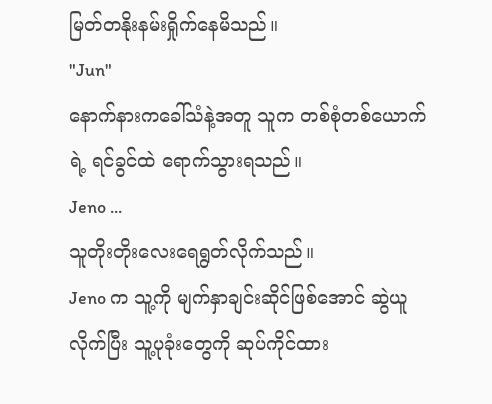မြတ်တနိုးနမ်းရှိုက်နေမိသည်။
"Jun"
နောက်နားကခေါ်သံနဲ့အတူ သူက တစ်စုံတစ်ယောက်ရဲ့ ရင်ခွင်ထဲ ရောက်သွားရသည်။
Jeno ...
သူတိုးတိုးလေးရေရွတ်လိုက်သည်။
Jeno က သူ့ကို မျက်နှာချင်းဆိုင်ဖြစ်အောင် ဆွဲယူလိုက်ပြီး သူ့ပုခုံးတွေကို ဆုပ်ကိုင်ထား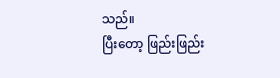သည်။
ပြီးတော့ ဖြည်းဖြည်း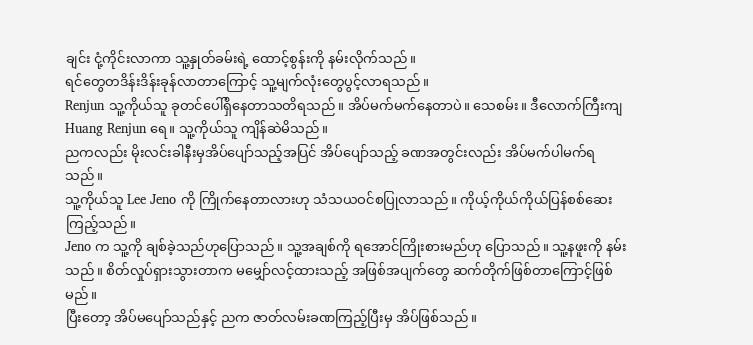ချင်း ငုံ့ကိုင်းလာကာ သူ့နှုတ်ခမ်းရဲ့ ထောင့်စွန်းကို နမ်းလိုက်သည်။
ရင်တွေတဒိန်းဒိန်းခုန်လာတာကြောင့် သူ့မျက်လုံးတွေပွင့်လာရသည်။
Renjun သူ့ကိုယ်သူ ခုတင်ပေါ်ရှိနေတာသတိရသည်။ အိပ်မက်မက်နေတာပဲ။ သေစမ်း။ ဒီလောက်ကြီးကျ Huang Renjun ရေ။ သူ့ကိုယ်သူ ကျိန်ဆဲမိသည်။
ညကလည်း မိုးလင်းခါနီးမှအိပ်ပျော်သည့်အပြင် အိပ်ပျော်သည့် ခဏအတွင်းလည်း အိပ်မက်ပါမက်ရသည်။
သူ့ကိုယ်သူ Lee Jeno ကို ကြိုက်နေတာလားဟု သံသယဝင်စပြုလာသည်။ ကိုယ့်ကိုယ်ကိုယ်ပြန်စစ်ဆေးကြည့်သည်။
Jeno က သူ့ကို ချစ်ခဲ့သည်ဟုပြောသည်။ သူ့အချစ်ကို ရအောင်ကြိုးစားမည်ဟု ပြောသည်။ သူ့နဖူးကို နမ်းသည်။ စိတ်လှုပ်ရှားသွားတာက မမျှော်လင့်ထားသည့် အဖြစ်အပျက်တွေ ဆက်တိုက်ဖြစ်တာကြောင့်ဖြစ်မည်။
ပြီးတော့ အိပ်မပျော်သည်နှင့် ညက ဇာတ်လမ်းခဏကြည့်ပြီးမှ အိပ်ဖြစ်သည်။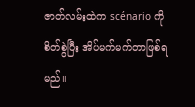ဇာတ်လမ်းထဲက scénario ကို စိတ်စွဲပြီး အိပ်မက်မက်တာဖြစ်ရမည်။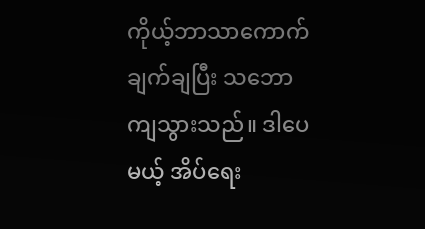ကိုယ့်ဘာသာကောက်ချက်ချပြီး သဘောကျသွားသည်။ ဒါပေမယ့် အိပ်ရေး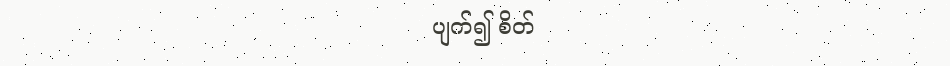ပျက်၍ စိတ်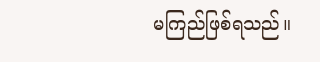မကြည်ဖြစ်ရသည်။